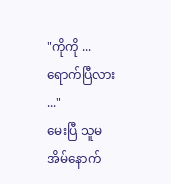"ကိုကို ...ရောက်ပြီလား ..."
မေးပြီ သူမအိမ်နောက်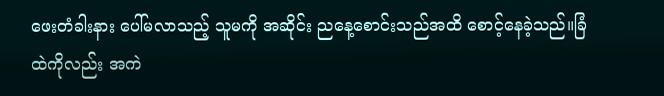ဖေးတံခါးနား ပေါ်မလာသည့် သူမကို အဆိုင်း ညနေ့စောင်းသည်အထိ စောင့်နေခဲ့သည်။ခြံထဲကိုလည်း အကဲ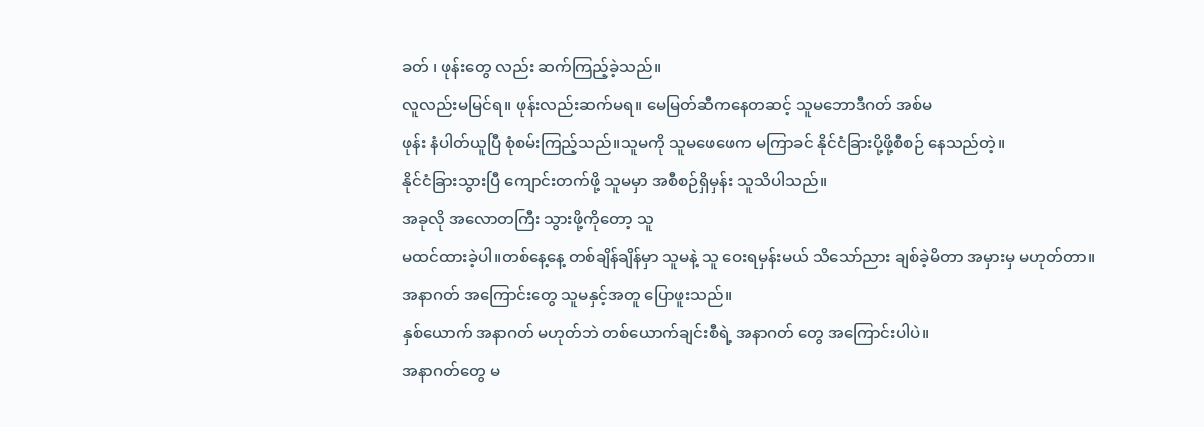ခတ် ၊ ဖုန်းတွေ လည်း ဆက်ကြည့်ခဲ့သည်။
လူလည်းမမြင်ရ။ ဖုန်းလည်းဆက်မရ။ မေမြတ်ဆီကနေတဆင့် သူမဘောဒီဂတ် အစ်မ
ဖုန်း နံပါတ်ယူပြီ စုံစမ်းကြည့်သည်။သူမကို သူမဖေဖေက မကြာခင် နိုင်ငံခြားပို့ဖို့စီစဉ် နေသည်တဲ့။
နိုင်ငံခြားသွားပြီ ကျောင်းတက်ဖို့ သူမမှာ အစီစဉ်ရှိမှန်း သူသိပါသည်။
အခုလို အလောတကြီး သွားဖို့ကိုတော့ သူ
မထင်ထားခဲ့ပါ။တစ်နေ့နေ့ တစ်ချိန်ချိန်မှာ သူမနဲ့ သူ ဝေးရမှန်းမယ် သိသော်ညား ချစ်ခဲ့မိတာ အမှားမှ မဟုတ်တာ။
အနာဂတ် အကြောင်းတွေ သူမနှင့်အတူ ပြောဖူးသည်။
နှစ်ယောက် အနာဂတ် မဟုတ်ဘဲ တစ်ယောက်ချင်းစီရဲ့ အနာဂတ် တွေ အကြောင်းပါပဲ။
အနာဂတ်တွေ မ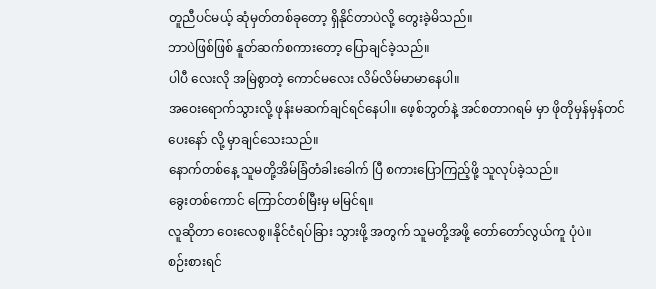တူညီပင်မယ့် ဆုံမှတ်တစ်ခုတော့ ရှိနိုင်တာပဲလို့ တွေးခဲ့မိသည်။
ဘာပဲဖြစ်ဖြစ် နူတ်ဆက်စကားတော့ ပြောချင်ခဲ့သည်။
ပါပီ လေးလို အမြဲစွာတဲ့ ကောင်မလေး လိမ်လိမ်မာမာနေပါ။
အဝေးရောက်သွားလို့ ဖုန်းမဆက်ချင်ရင်နေပါ။ ဖေ့စ်ဘွတ်နဲ့ အင်စတာဂရမ် မှာ ဖိုတိုမှန်မှန်တင်ပေးနော် လို့ မှာချင်သေးသည်။
နောက်တစ်နေ့ သူမတို့အိမ်ခြံတံခါးခေါက် ပြီ စကားပြောကြည့်ဖို့ သူလုပ်ခဲ့သည်။
ခွေးတစ်ကောင် ကြောင်တစ်မြီးမှ မမြင်ရ။
လူဆိုတာ ဝေးလေစွ။နိုင်ငံရပ်ခြား သွားဖို့ အတွက် သူမတို့အဖို့ တော်တော်လွယ်ကူ ပုံပဲ။
စဉ်းစားရင်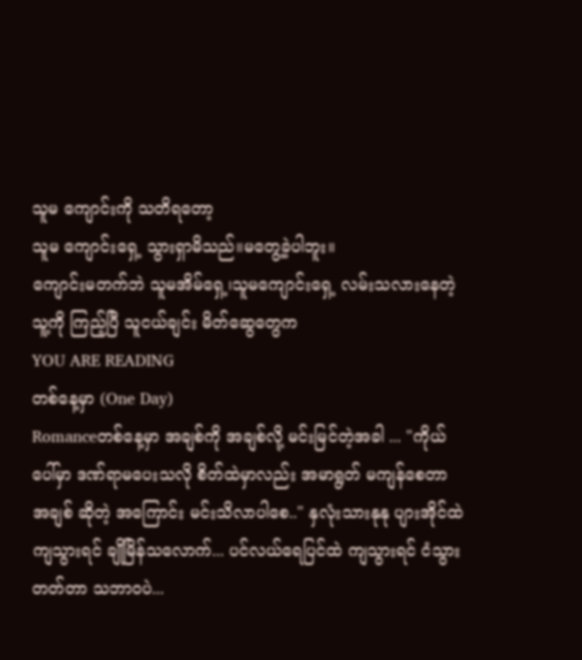သူမ ကျောင်းကို သတိရတော့
သူမ ကျောင်းရှေ့ သွားရှာမိသည်။မတွေ့ခဲ့ပါဘူး။
ကျောင်းမတက်ဘဲ သူမအိမ်ရှေ့၊သူမကျောင်းရှေ့ လမ်းသလားနေတဲ့ သူ့ကို ကြည့်ပြီ သူငယ်ချင်း မိတ်ဆွေတွေက
YOU ARE READING
တစ်နေ့မှာ (One Day)
Romanceတစ်နေ့မှာ အချစ်ကို အချစ်လို့ မင်းမြင်တဲ့အခါ ... "ကိုယ်ပေါ်မှာ ဒဏ်ရာမပေးသလို စိတ်ထဲမှာလည်း အမာရွတ် မကျန်စေတာ အချစ် ဆိုတဲ့ အကြောင်း မင်းသိလာပါစေ.." နှလုံးသားနုနု ပျားအိုင်ထဲကျသွားရင် ချိုမြိန်သလောက်... ပင်လယ်ရေပြင်ထဲ ကျသွားရင် ငံသွားတတ်တာ သဘာ၀ပဲ...